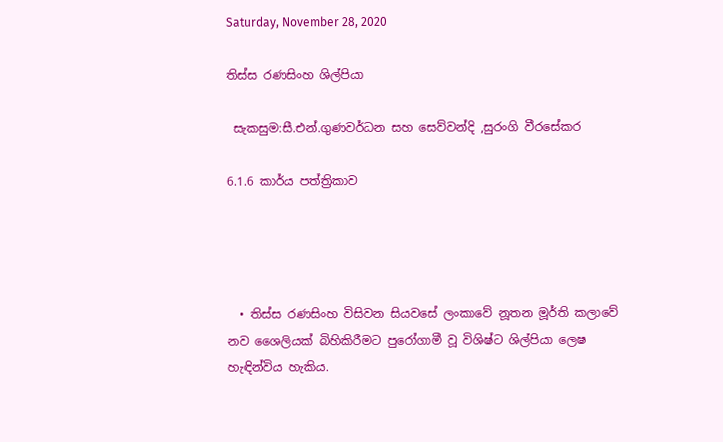Saturday, November 28, 2020

තිස්ස රණසිංහ ශිල්පියා

 සැකසුම:සී.එන්.ගුණවර්ධන සහ සෙව්වන්දි ,සුරංගි වීරසේකර

6.1.6 කාර්ය පත්ත්‍රිකාව




  • තිස්ස රණසිංහ විසිවන සියවසේ ලංකාවේ නූතන මූර්ති කලාවේ නව ශෛලියක් බිහිකිරීමට පුරෝගාමී වූ විශිෂ්ට ශිල්පියා ලෙෂ හැඳින්විය හැකිය.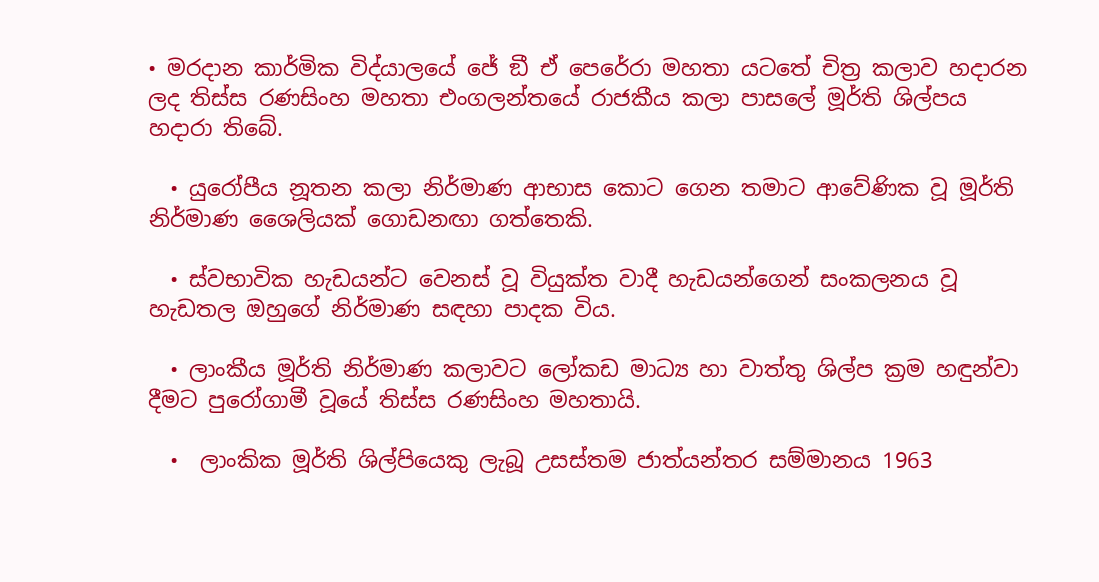• මරදාන කාර්මික විද්යාලයේ ජේ ඞී ඒ පෙරේරා මහතා යටතේ චිත්‍ර කලාව හදාරන ලද තිස්ස රණසිංහ මහතා එංගලන්තයේ රාජකීය කලා පාසලේ මූර්ති ශිල්පය හදාරා තිබේ.

  • යුරෝපීය නූතන කලා නිර්මාණ ආභාස කොට ගෙන තමාට ආවේණික වූ මූර්ති නිර්මාණ ශෛලියක් ගොඩනඟා ගත්තෙකි.

  • ස්වභාවික හැඩයන්ට වෙනස් වූ වියුක්ත වාදී හැඩයන්ගෙන් සංකලනය වූ හැඩතල ඔහුගේ නිර්මාණ සඳහා පාදක විය.

  • ලාංකීය මූර්ති නිර්මාණ කලාවට ලෝකඩ මාධ්‍ය හා වාත්තු ශිල්ප ක්‍රම හඳුන්වා දීමට පුරෝගාමී වූයේ තිස්ස රණසිංහ මහතායි.

  •  ලාංකික මූර්ති ශිල්පියෙකු ලැබූ උසස්තම ජාත්යන්තර සම්මානය 1963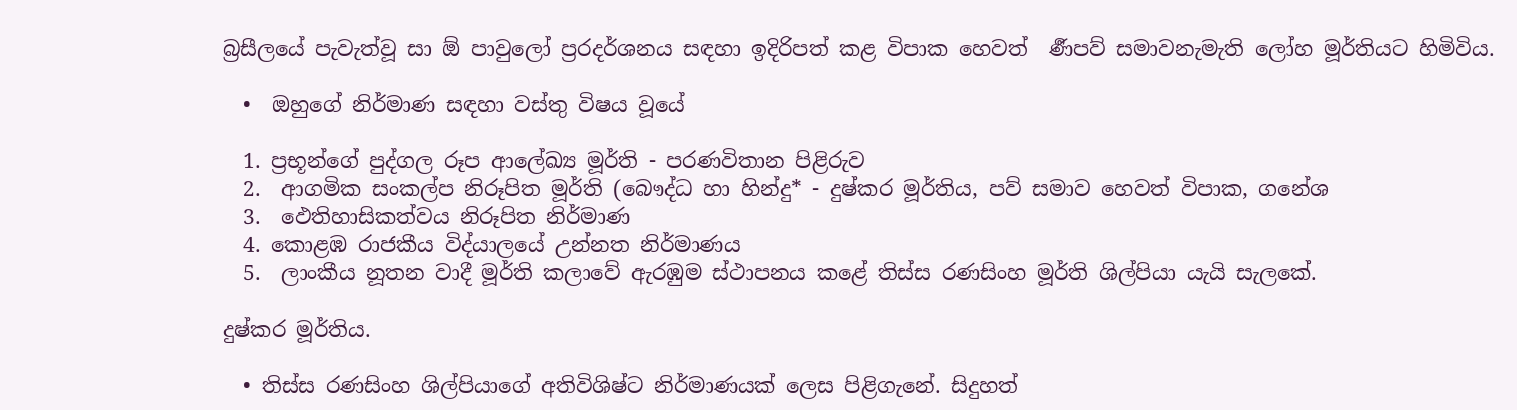බ්‍රසීලයේ පැවැත්වූ සා ඕ පාවුලෝ ප්‍රරදර්ශනය සඳහා ඉදිරිපත් කළ විපාක හෙවත්  ර්‍ණපව් සමාවනැමැති ලෝහ මූර්තියට හිමිවිය.

  •  ඔහුගේ නිර්මාණ සඳහා වස්තු විෂය වූයේ

  1. ප්‍රභූන්ගේ පුද්ගල රූප ආලේඛ්‍ය මූර්ති - පරණවිතාන පිළිරුව
  2.  ආගමික සංකල්ප නිරූපිත මූර්ති (බෞද්ධ හා හින්දු* - දුෂ්කර මූර්තිය, පව් සමාව හෙවත් විපාක, ගනේශ
  3.  ඵෙතිහාසිකත්වය නිරූපිත නිර්මාණ
  4. කොළඹ රාජකීය විද්යාලයේ උන්නත නිර්මාණය
  5.  ලාංකීය නූතන වාදී මූර්ති කලාවේ ඇරඹුම ස්ථාපනය කළේ තිස්ස රණසිංහ මූර්ති ශිල්පියා යැයි සැලකේ.

දුෂ්කර මූර්තිය.

  • තිස්ස රණසිංහ ශිල්පියාගේ අතිවිශිෂ්ට නිර්මාණයක් ලෙස පිළිගැනේ. සිදුහත්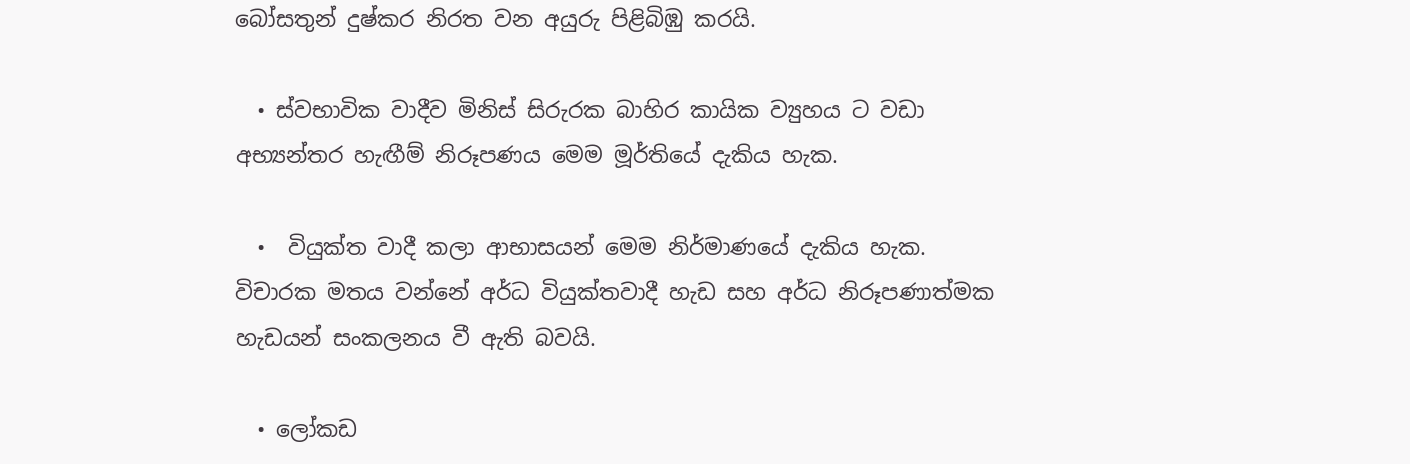බෝසතුන් දුෂ්කර නිරත වන අයුරු පිළිබිඹු කරයි.

  • ස්වභාවික වාදීව මිනිස් සිරුරක බාහිර කායික ව්‍යුහය ට වඩා අභ්‍යන්තර හැඟීම් නිරූපණය මෙම මූර්තියේ දැකිය හැක.

  •  වියුක්ත වාදී කලා ආභාසයන් මෙම නිර්මාණයේ දැකිය හැක. විචාරක මතය වන්නේ අර්ධ වියුක්තවාදී හැඩ සහ අර්ධ නිරූපණාත්මක හැඩයන් සංකලනය වී ඇති බවයි.

  • ලෝකඩ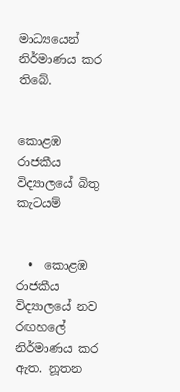මාධ්‍යයෙන් නිර්මාණය කර තිබේ.


කොළඹ රාජකීය විද්‍යාලයේ බිතු කැටයම්


  •  කොළඹ රාජකීය විද්‍යාලයේ නව රඟහලේ නිර්මාණය කර ඇත. නූතන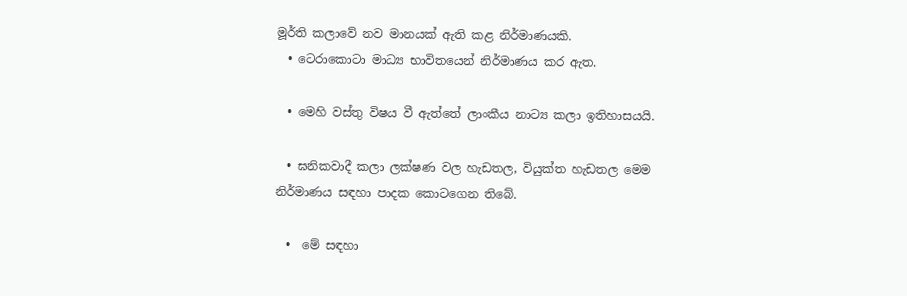මූර්ති කලාවේ නව මානයක් ඇති කළ නිර්මාණයකි.
  • ටෙරාකොටා මාධ්‍ය භාවිතයෙන් නිර්මාණය කර ඇත.

  • මෙහි වස්තු විෂය වී ඇත්තේ ලාංකීය නාට්‍ය කලා ඉතිහාසයයි.

  • ඝනිකවාදී කලා ලක්ෂණ වල හැඩතල, වියුක්ත හැඩතල මෙම නිර්මාණය සඳහා පාදක කොටගෙන තිබේ.

  •  මේ සඳහා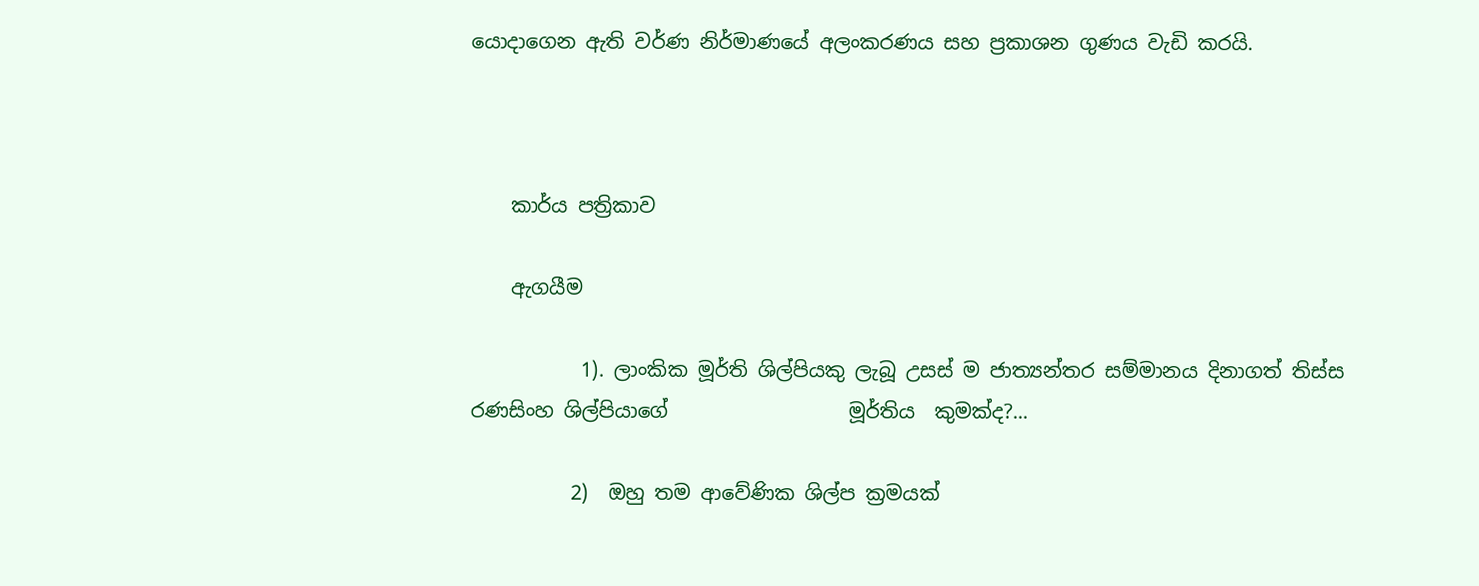යොදාගෙන ඇති වර්ණ නිර්මාණයේ අලංකරණය සහ ප්‍රකාශන ගුණය වැඩි කරයි.



    කාර්ය පත්‍රිකාව

    ඇගයීම

           1). ලාංකික මූර්ති ශිල්පියකු ලැබූ උසස් ම ජාත්‍යන්තර සම්මානය දිනාගත් තිස්ස රණසිංහ ශිල්පියාගේ                  මූර්තිය  කුමක්ද?...

          2)  ඔහු තම ආවේණික ශිල්ප ක්‍රමයක්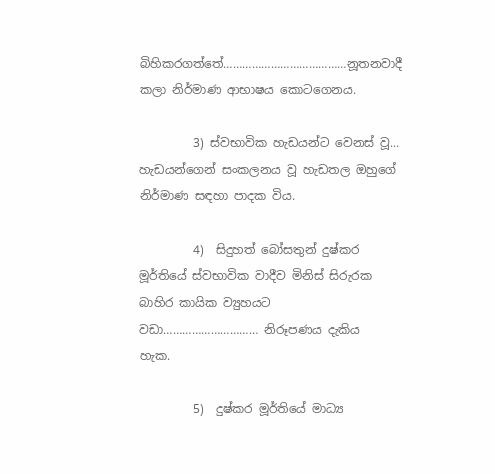බිහිකරගත්තේ…………………………………නූතනවාදී                  කලා නිර්මාණ ආභාෂය කොටගෙනය.

         3) ස්වභාවික හැඩයන්ට වෙනස් වූ... හැඩයන්ගෙන් සංකලනය වූ හැඩතල ඔහුගේ                 නිර්මාණ සඳහා පාදක විය.

         4)  සිදුහත් බෝසතුන් දුෂ්කර මූර්තියේ ස්වභාවික වාදීව මිනිස් සිරුරක  බාහිර කායික ව්‍යුහයට                      වඩා………………………… නිරූපණය දැකිය   හැක.

         5)  දුෂ්කර මූර්තියේ මාධ්‍ය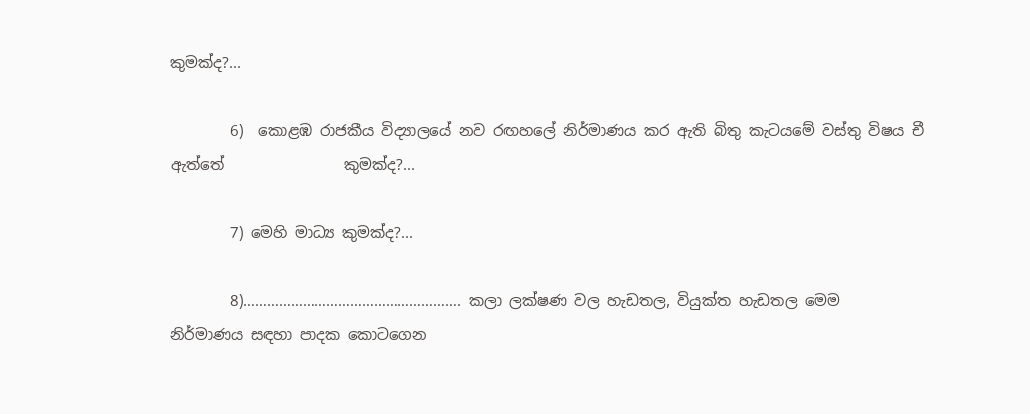කුමක්ද?...

        6)  කොළඹ රාජකීය විද්‍යාලයේ නව රඟහලේ නිර්මාණය කර ඇති බිතු කැටයමේ වස්තු විෂය චී ඇත්තේ                කුමක්ද?...

        7) මෙහි මාධ්‍ය කුමක්ද?...

        8)………………………………………………. කලා ලක්ෂණ වල හැඩතල, වියුක්ත හැඩතල මෙම                  නිර්මාණය සඳහා පාදක කොටගෙන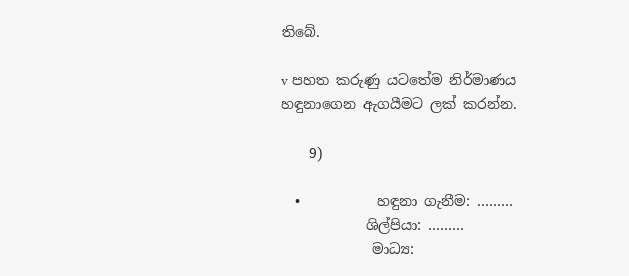තිබේ.

v පහත කරුණු යටතේම නිර්මාණය හඳුනාගෙන ඇගයීමට ලක් කරන්න.

    9)

  •           හඳුනා ගැනීම: ………
            ශිල්පියා: ………
             මාධ්‍ය: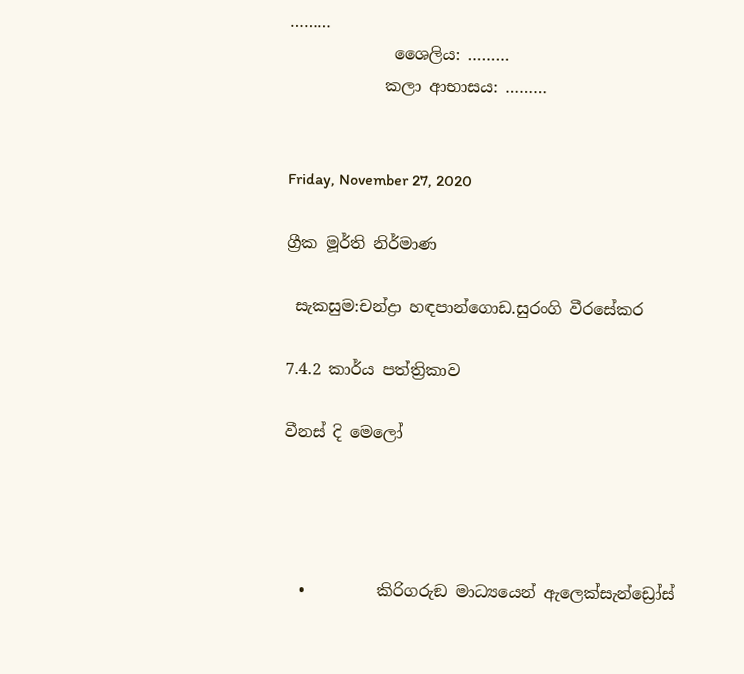………
             ශෛලිය: ………
            කලා ආභාසය: ………


Friday, November 27, 2020

ග්‍රීක මූර්ති නිර්මාණ

 සැකසුම:චන්ද්‍රා හඳපාන්ගොඩ.සුරංගි වීරසේකර

7.4.2 කාර්ය පත්ත්‍රිකාව

වීනස් දි මෙලෝ




  •         කිරිගරුඞ මාධ්‍යයෙන් ඇලෙක්සැන්ඩ්‍රෝස්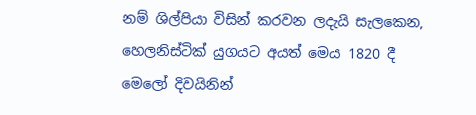නම් ශිල්පියා විසින් කරවන ලදැයි සැලකෙන, හෙලනිස්ටික් යුගයට අයත් මෙය 1820 දී මෙලෝ දිවයිනින්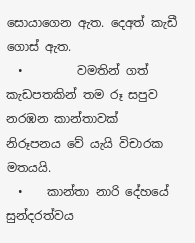සොයාගෙන ඇත. දෙඅත් කැඩී ගොස් ඇත.
  •         වමතින් ගත් කැඩපතකින් තම රූ සපුව නරඹන කාන්තාවක් නිරූපනය වේ යැයි විචාරක මතයයි.
  •    කාන්තා නාරි දේහයේ සුන්දරත්වය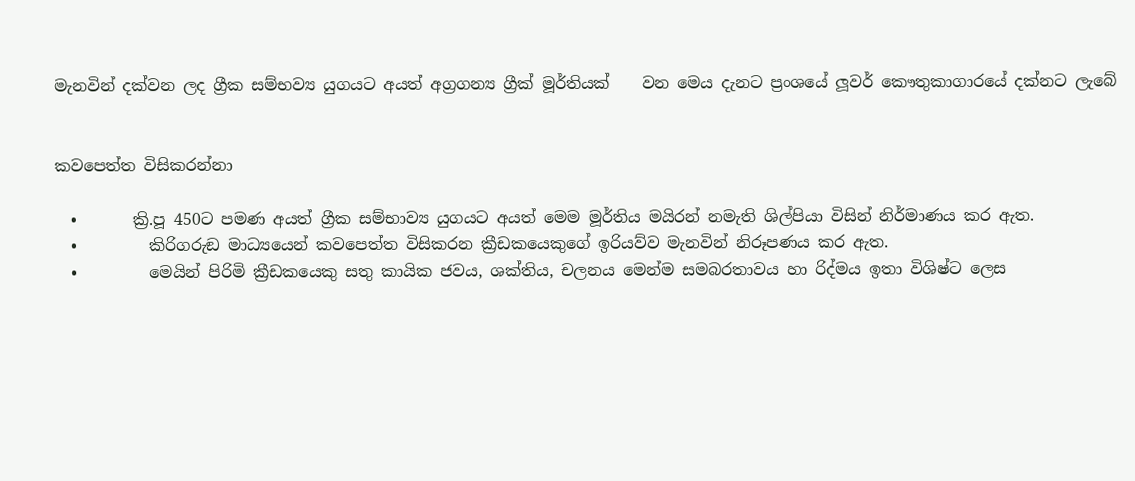මැනවින් දක්වන ලද ග්‍රීක සම්භව්‍ය යුගයට අයත් අග්‍රගන්‍ය ග්‍රීක් මූර්තියක්    වන මෙය දැනට ප්‍රංශයේ ලූවර් කෞතුකාගාරයේ දක්නට ලැබේ


කවපෙත්ත විසිකරන්නා

  •       ක්‍රි.පූ 450ට පමණ අයත් ග්‍රීක සම්භාව්‍ය යුගයට අයත් මෙම මූර්තිය මයිරන් නමැති ශිල්පියා විසින් නිර්මාණය කර ඇත.
  •         කිරිගරුඞ මාධ්‍යයෙන් කවපෙත්ත විසිකරන ක්‍රීඩකයෙකුගේ ඉරියව්ව මැනවින් නිරූපණය කර ඇත.
  •         මෙයින් පිරිමි ක්‍රීඩකයෙකු සතු කායික ජවය, ශක්තිය, චලනය මෙන්ම සමබරතාවය හා රිද්මය ඉතා විශිෂ්ට ලෙස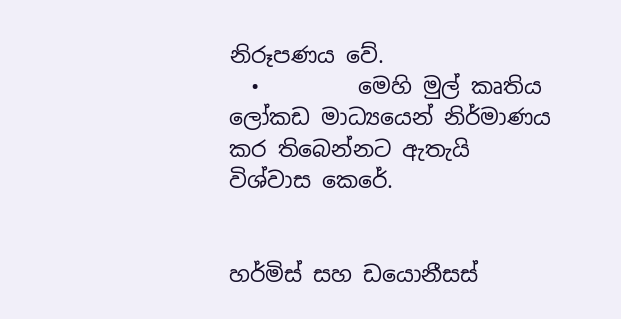නිරූපණය වේ.
  •         මෙහි මුල් කෘතිය ලෝකඩ මාධ්‍යයෙන් නිර්මාණය කර තිබෙන්නට ඇතැයි විශ්වාස කෙරේ.


හර්මිස් සහ ඩයොනීසස්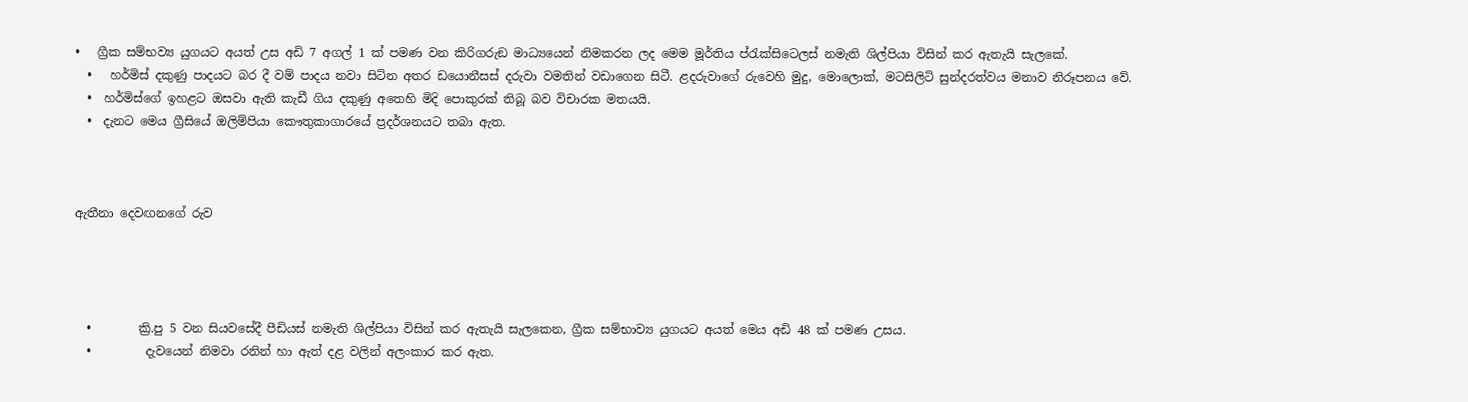•   ග්‍රීක සම්භව්‍ය යුගයට අයත් උස අඩි 7 අගල් 1 ක් පමණ වන කිරිගරුඞ මාධ්‍යයෙන් නිමකරන ලද මෙම මූර්තිය ප්රැක්සිටෙලස් නමැති ශිල්පියා විසින් කර ඇතැයි සැලකේ.
  •   හර්මිස් දකුණු පාදයට බර දී වම් පාදය නවා සිටින අතර ඩයොනීසස් දරුවා වමතින් වඩාගෙන සිටී. ළදරුවාගේ රුවෙහි මුදු, මොලොක්, මටසිලිටි සුන්දරත්වය මනාව නිරූපනය වේ.
  •  හර්මිස්ගේ ඉහළට ඔසවා ඇති කැඩී ගිය දකුණු අතෙහි මිදි පොකුරක් තිබූ බව විචාරක මතයයි.
  •  දැනට මෙය ග්‍රීසියේ ඔලිම්පියා කෞතුකාගාරයේ ප්‍රදර්ශනයට තබා ඇත.



ඇතීනා දෙවඟනගේ රුව




  •        ක්‍රි.පු 5 වන සියවසේදී පීඩියස් නමැති ශිල්පියා විසින් කර ඇතැයි සැලකෙන, ග්‍රීක සම්භාව්‍ය යුගයට අයත් මෙය අඩි 48 ක් පමණ උසය.
  •         දැවයෙන් නිමවා රනින් හා ඇත් දළ වලින් අලංකාර කර ඇත.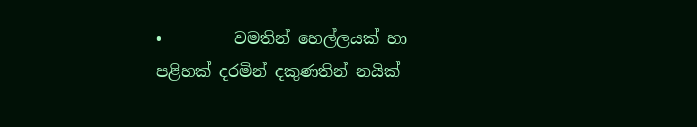•         වමතින් හෙල්ලයක් හා පළිහක් දරමින් දකුණතින් නයික්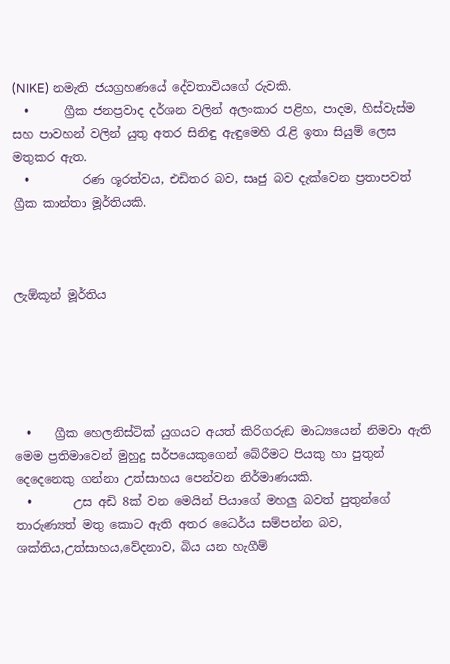(NIKE) නමැති ජයග්‍රහණයේ දේවතාවියගේ රුවකි.
  •      ග්‍රීක ජනප්‍රවාද දර්ශන වලින් අලංකාර පළිහ, පාදම, හිස්වැස්ම සහ පාවහන් වලින් යුතු අතර සිනිඳු ඇඳුමෙහි රැළි ඉතා සියුම් ලෙස මතුකර ඇත.
  •         රණ ශූරත්වය, එඩිතර බව, සෘජු බව දැක්වෙන ප්‍රතාපවත් ග්‍රීක කාන්තා මූර්තියකි.



ලැඕකූන් මූර්තිය





  •    ග්‍රීක හෙලනිස්ටික් යුගයට අයත් කිරිගරුඞ මාධ්‍යයෙන් නිමවා ඇති මෙම ප්‍රතිමාවෙන් මුහුදු සර්පයෙකුගෙන් බේරීමට පියකු හා පුතුන් දෙදෙනෙකු ගන්නා උත්සාහය පෙන්වන නිර්මාණයකි.
  •       උස අඩි 8ක් වන මෙයින් පියාගේ මහලු බවත් පුතුන්ගේ තාරුණ්‍යත් මතු කොට ඇති අතර ධෛර්ය සම්පන්න බව, ශක්තිය,උත්සාහය,වේදනාව, බිය යන හැගීම්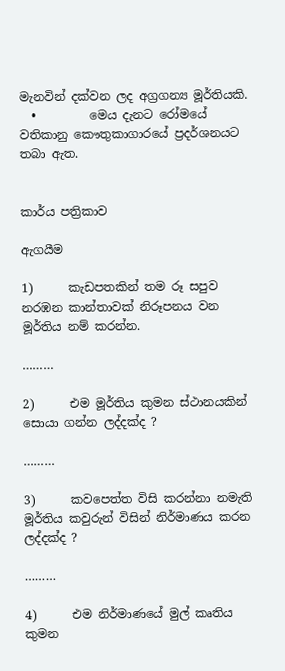මැනවින් දක්වන ලද අග්‍රගන්‍ය මූර්තියකි.
  •         මෙය දැනට රෝමයේ වතිකානු කෞතුකාගාරයේ ප්‍රදර්ශනයට තබා ඇත.


කාර්ය පත්‍රිකාව

ඇගයීම

1)      කැඩපතකින් තම රූ සපුව නරඹන කාන්තාවක් නිරූපනය වන මූර්තිය නම් කරන්න.

………

2)      එම මූර්තිය කුමන ස්ථානයකින් සොයා ගන්න ලද්දක්ද ?

………

3)      කවපෙත්ත විසි කරන්නා නමැති මූර්තිය කවුරුන් විසින් නිර්මාණය කරන ලද්දක්ද ?

………

4)      එම නිර්මාණයේ මුල් කෘතිය කුමන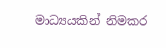මාධ්‍යයකින් නිමකර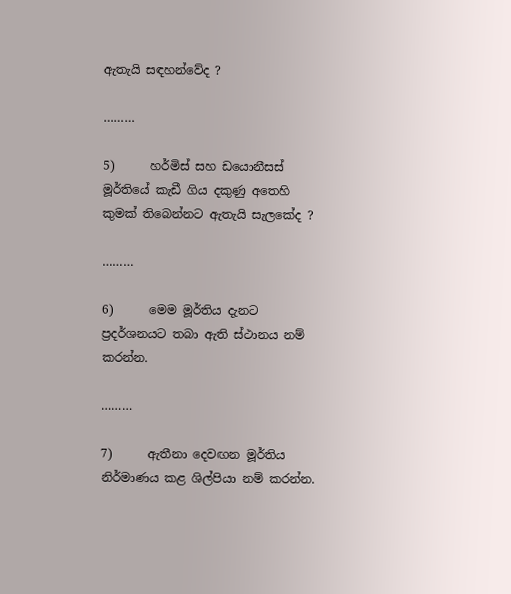ඇතැයි සඳහන්වේද ?

………

5)      හර්මිස් සහ ඩයොනීසස් මූර්තියේ කැඩී ගිය දකුණු අතෙහි කුමක් තිබෙන්නට ඇතැයි සැලකේද ?

………

6)      මෙම මූර්තිය දැනට ප්‍රදර්ශනයට තබා ඇති ස්ථානය නම් කරන්න.

………

7)      ඇතීනා දෙවඟන මූර්තිය නිර්මාණය කළ ශිල්පියා නම් කරන්න.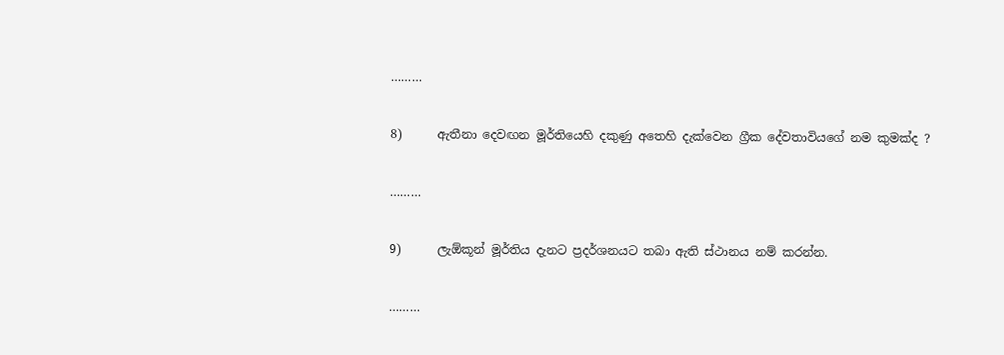………

8)      ඇතීනා දෙවඟන මූර්තියෙහි දකුණු අතෙහි දැක්වෙන ග්‍රීක දේවතාවියගේ නම කුමක්ද ?

………

9)      ලැඕකූන් මූර්තිය දැනට ප්‍රදර්ශනයට තබා ඇති ස්ථානය නම් කරන්න.

………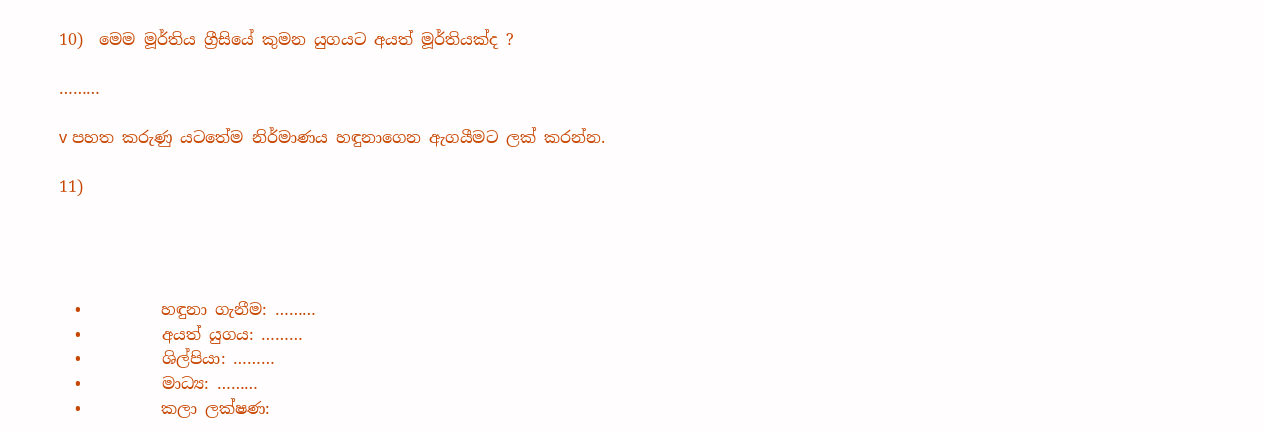10)  මෙම මූර්තිය ග්‍රීසියේ කුමන යුගයට අයත් මූර්තියක්ද ?

………

v පහත කරුණු යටතේම නිර්මාණය හඳුනාගෙන ඇගයීමට ලක් කරන්න.

11)




  •          හඳුනා ගැනීම: ………
  •          අයත් යුගය: ………
  •          ශිල්පියා: ………
  •          මාධ්‍ය: ………
  •          කලා ලක්ෂණ: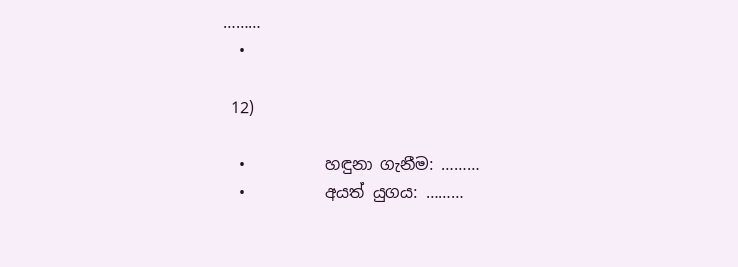………
  •

 12)

  •          හඳුනා ගැනීම: ………
  •          අයත් යුගය: ………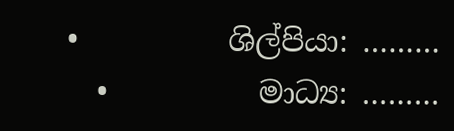•          ශිල්පියා: ………
  •          මාධ්‍ය: ………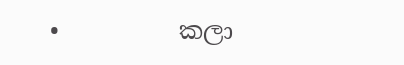•          කලා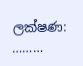ලක්ෂණ: ………